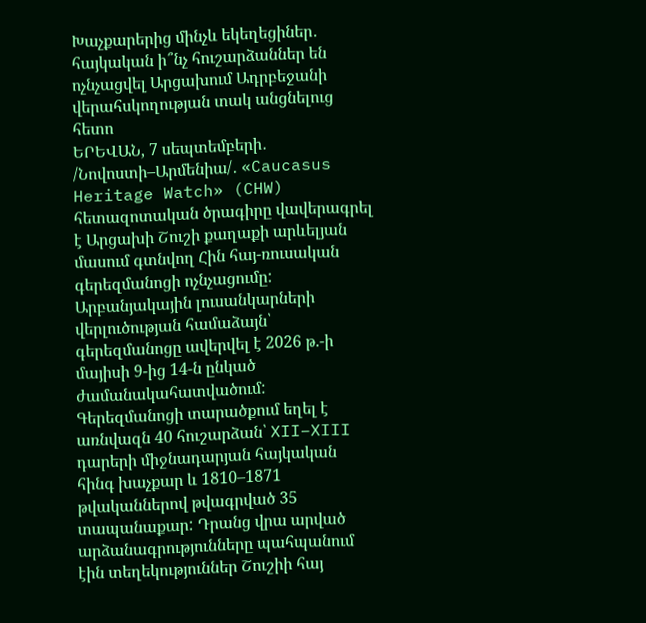Խաչքարերից մինչև եկեղեցիներ․ հայկական ի՞նչ հուշարձաններ են ոչնչացվել Արցախում Ադրբեջանի վերահսկողության տակ անցնելուց հետո
ԵՐԵՎԱՆ, 7 սեպտեմբերի․ /Նովոստի–Արմենիա/․ «Caucasus Heritage Watch» (CHW) հետազոտական ծրագիրը վավերագրել է Արցախի Շուշի քաղաքի արևելյան մասում գտնվող Հին հայ-ռուսական գերեզմանոցի ոչնչացումը: Արբանյակային լուսանկարների վերլուծության համաձայն՝ գերեզմանոցը ավերվել է 2026 թ.-ի մայիսի 9-ից 14-ն ընկած ժամանակահատվածում:
Գերեզմանոցի տարածքում եղել է առնվազն 40 հուշարձան՝ XII–XIII դարերի միջնադարյան հայկական հինգ խաչքար և 1810–1871 թվականներով թվագրված 35 տապանաքար: Դրանց վրա արված արձանագրությունները պահպանում էին տեղեկություններ Շուշիի հայ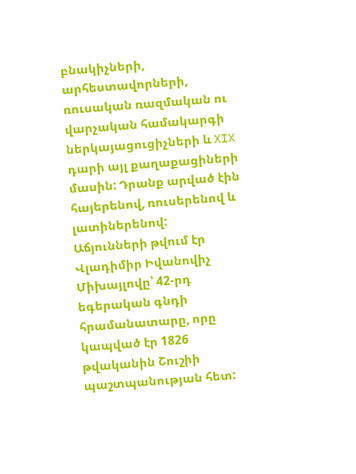բնակիչների, արհեստավորների, ռուսական ռազմական ու վարչական համակարգի ներկայացուցիչների և XIX դարի այլ քաղաքացիների մասին: Դրանք արված էին հայերենով, ռուսերենով և լատիներենով:
Աճյունների թվում էր Վլադիմիր Իվանովիչ Միխայլովը՝ 42-րդ եգերական գնդի հրամանատարը, որը կապված էր 1826 թվականին Շուշիի պաշտպանության հետ: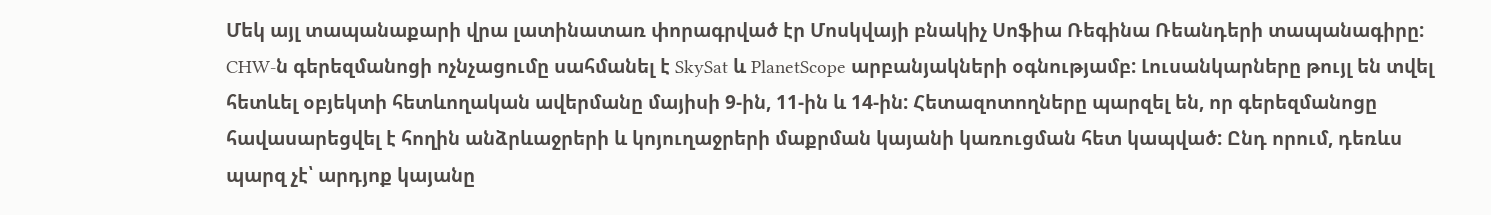Մեկ այլ տապանաքարի վրա լատինատառ փորագրված էր Մոսկվայի բնակիչ Սոֆիա Ռեգինա Ռեանդերի տապանագիրը:
CHW-ն գերեզմանոցի ոչնչացումը սահմանել է SkySat և PlanetScope արբանյակների օգնությամբ: Լուսանկարները թույլ են տվել հետևել օբյեկտի հետևողական ավերմանը մայիսի 9-ին, 11-ին և 14-ին: Հետազոտողները պարզել են, որ գերեզմանոցը հավասարեցվել է հողին անձրևաջրերի և կոյուղաջրերի մաքրման կայանի կառուցման հետ կապված: Ընդ որում, դեռևս պարզ չէ՝ արդյոք կայանը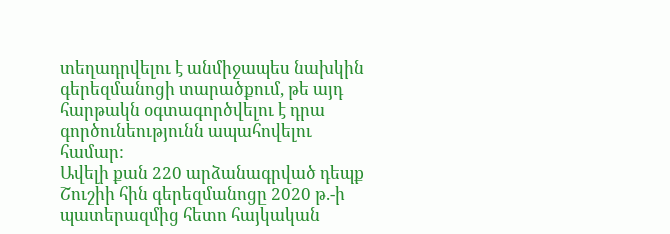տեղադրվելու է անմիջապես նախկին գերեզմանոցի տարածքում, թե այդ հարթակն օգտագործվելու է դրա գործունեությունն ապահովելու համար:
Ավելի քան 220 արձանագրված դեպք
Շուշիի հին գերեզմանոցը 2020 թ.-ի պատերազմից հետո հայկական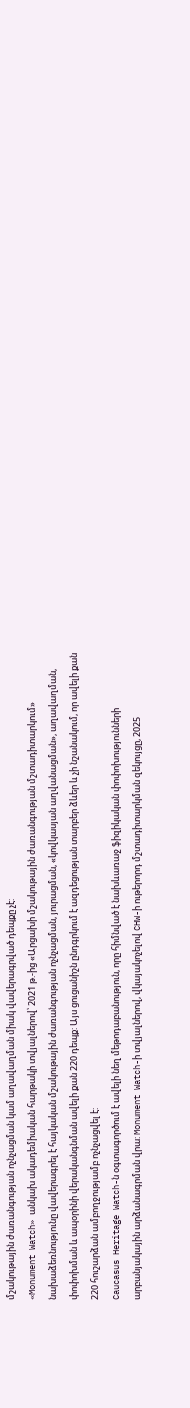մշակութային ժառանգության ոչնչացման կամ աղավաղման միակ վավերագրված դեպքը չէ:
«Monument Watch» անկախ ակադեմիական հարթակի տվյալներով՝ 2021 թ.-ից «Արցախի մշակութային ժառանգության մշտադիտարկում» նախաձեռնությունը վավերագրել է հայկական մշակութային ժառանգության ոչնչացման, յուրացման, «կովկասյան աղվանացման», աղավաղման, փոփոխման և ապօրինի վերականգնման ավելի քան 220 դեպք: Այս ցուցանիշն ընդգրկում է ազդեցության տարբեր ձևեր և չի նշանակում, որ ավելի քան 220 հուշարձան ամբողջությամբ ոչնչացվել է:
Caucasus Heritage Watch-ն օգտագործում է ավելի նեղ մեթոդաբանություն, որը հիմնված է նախևառաջ ֆիզիկական փոփոխությունների արբանյակային արձանագրման վրա: Monument Watch-ի տվյալներով, վկայակոչելով CHW-ի ութերորդ մշտադիտարկման զեկույցը, 2025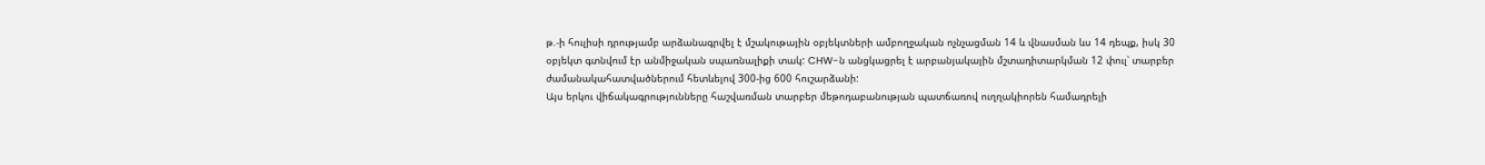թ.-ի հուլիսի դրությամբ արձանագրվել է մշակութային օբյեկտների ամբողջական ոչնչացման 14 և վնասման ևս 14 դեպք, իսկ 30 օբյեկտ գտնվում էր անմիջական սպառնալիքի տակ: CHW-ն անցկացրել է արբանյակային մշտադիտարկման 12 փուլ՝ տարբեր ժամանակահատվածներում հետևելով 300-ից 600 հուշարձանի:
Այս երկու վիճակագրությունները հաշվառման տարբեր մեթոդաբանության պատճառով ուղղակիորեն համադրելի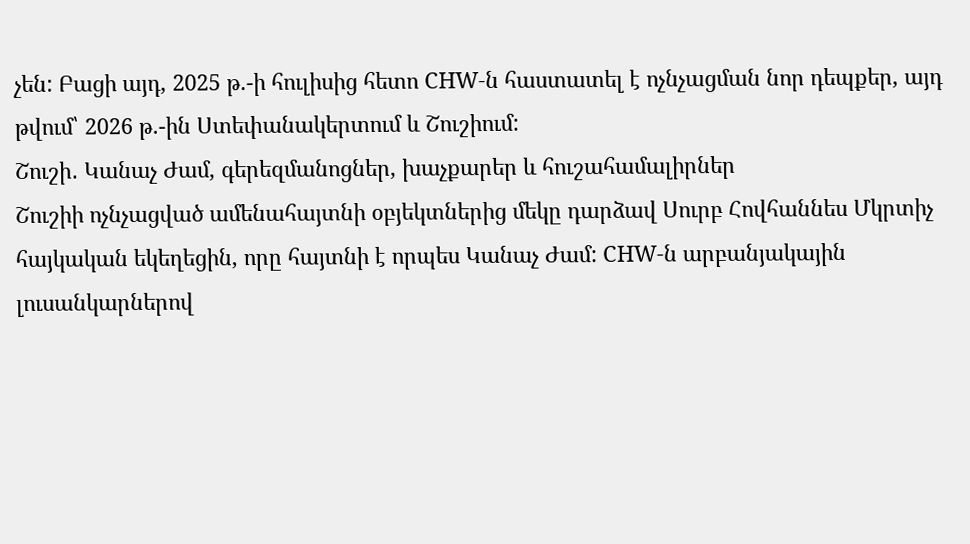չեն: Բացի այդ, 2025 թ.-ի հուլիսից հետո CHW-ն հաստատել է ոչնչացման նոր դեպքեր, այդ թվում՝ 2026 թ.-ին Ստեփանակերտում և Շուշիում:
Շուշի․ Կանաչ Ժամ, գերեզմանոցներ, խաչքարեր և հուշահամալիրներ
Շուշիի ոչնչացված ամենահայտնի օբյեկտներից մեկը դարձավ Սուրբ Հովհաննես Մկրտիչ հայկական եկեղեցին, որը հայտնի է որպես Կանաչ Ժամ: CHW-ն արբանյակային լուսանկարներով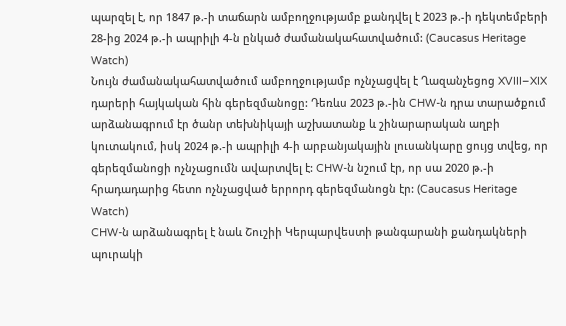պարզել է, որ 1847 թ.-ի տաճարն ամբողջությամբ քանդվել է 2023 թ.-ի դեկտեմբերի 28-ից 2024 թ.-ի ապրիլի 4-ն ընկած ժամանակահատվածում: (Caucasus Heritage Watch)
Նույն ժամանակահատվածում ամբողջությամբ ոչնչացվել է Ղազանչեցոց XVIII–XIX դարերի հայկական հին գերեզմանոցը: Դեռևս 2023 թ.-ին CHW-ն դրա տարածքում արձանագրում էր ծանր տեխնիկայի աշխատանք և շինարարական աղբի կուտակում, իսկ 2024 թ.-ի ապրիլի 4-ի արբանյակային լուսանկարը ցույց տվեց, որ գերեզմանոցի ոչնչացումն ավարտվել է: CHW-ն նշում էր, որ սա 2020 թ.-ի հրադադարից հետո ոչնչացված երրորդ գերեզմանոցն էր: (Caucasus Heritage Watch)
CHW-ն արձանագրել է նաև Շուշիի Կերպարվեստի թանգարանի քանդակների պուրակի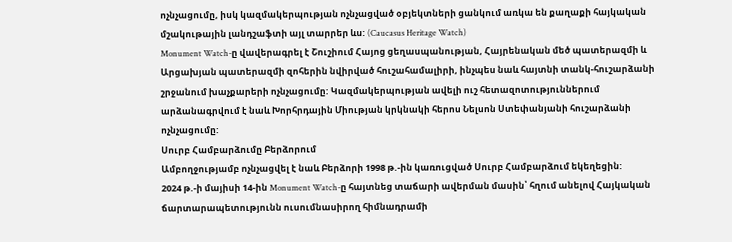ոչնչացումը, իսկ կազմակերպության ոչնչացված օբյեկտների ցանկում առկա են քաղաքի հայկական մշակութային լանդշաֆտի այլ տարրեր ևս: (Caucasus Heritage Watch)
Monument Watch-ը վավերագրել է Շուշիում Հայոց ցեղասպանության, Հայրենական մեծ պատերազմի և Արցախյան պատերազմի զոհերին նվիրված հուշահամալիրի, ինչպես նաև հայտնի տանկ-հուշարձանի շրջանում խաչքարերի ոչնչացումը: Կազմակերպության ավելի ուշ հետազոտություններում արձանագրվում է նաև Խորհրդային Միության կրկնակի հերոս Նելսոն Ստեփանյանի հուշարձանի ոչնչացումը:
Սուրբ Համբարձումը Բերձորում
Ամբողջությամբ ոչնչացվել է նաև Բերձորի 1998 թ.-ին կառուցված Սուրբ Համբարձում եկեղեցին:
2024 թ.-ի մայիսի 14-ին Monument Watch-ը հայտնեց տաճարի ավերման մասին՝ հղում անելով Հայկական ճարտարապետությունն ուսումնասիրող հիմնադրամի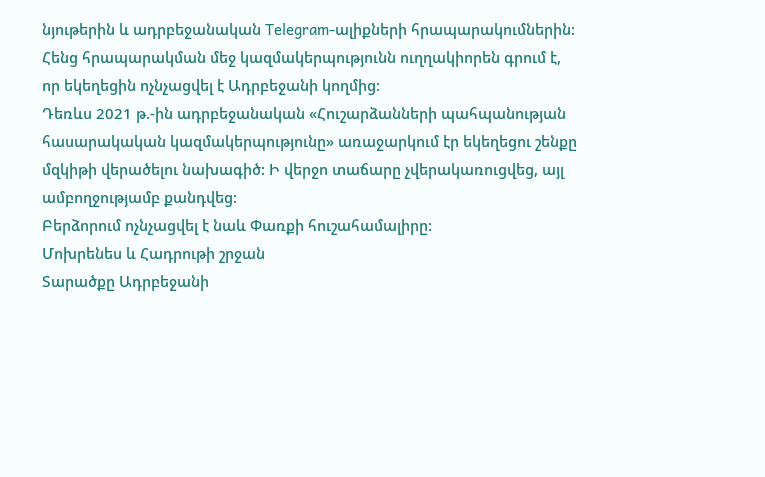նյութերին և ադրբեջանական Telegram-ալիքների հրապարակումներին: Հենց հրապարակման մեջ կազմակերպությունն ուղղակիորեն գրում է, որ եկեղեցին ոչնչացվել է Ադրբեջանի կողմից:
Դեռևս 2021 թ.-ին ադրբեջանական «Հուշարձանների պահպանության հասարակական կազմակերպությունը» առաջարկում էր եկեղեցու շենքը մզկիթի վերածելու նախագիծ: Ի վերջո տաճարը չվերակառուցվեց, այլ ամբողջությամբ քանդվեց:
Բերձորում ոչնչացվել է նաև Փառքի հուշահամալիրը:
Մոխրենես և Հադրութի շրջան
Տարածքը Ադրբեջանի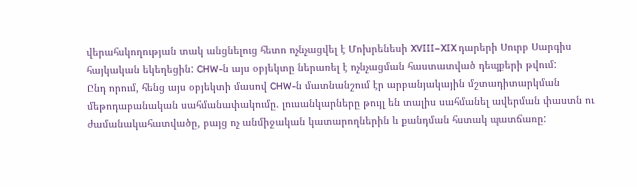վերահսկողության տակ անցնելուց հետո ոչնչացվել է Մոխրենեսի XVIII–XIX դարերի Սուրբ Սարգիս հայկական եկեղեցին: CHW-ն այս օբյեկտը ներառել է ոչնչացման հաստատված դեպքերի թվում:
Ընդ որում, հենց այս օբյեկտի մասով CHW-ն մատնանշում էր արբանյակային մշտադիտարկման մեթոդաբանական սահմանափակումը. լուսանկարները թույլ են տալիս սահմանել ավերման փաստն ու ժամանակահատվածը, բայց ոչ անմիջական կատարողներին և քանդման հստակ պատճառը: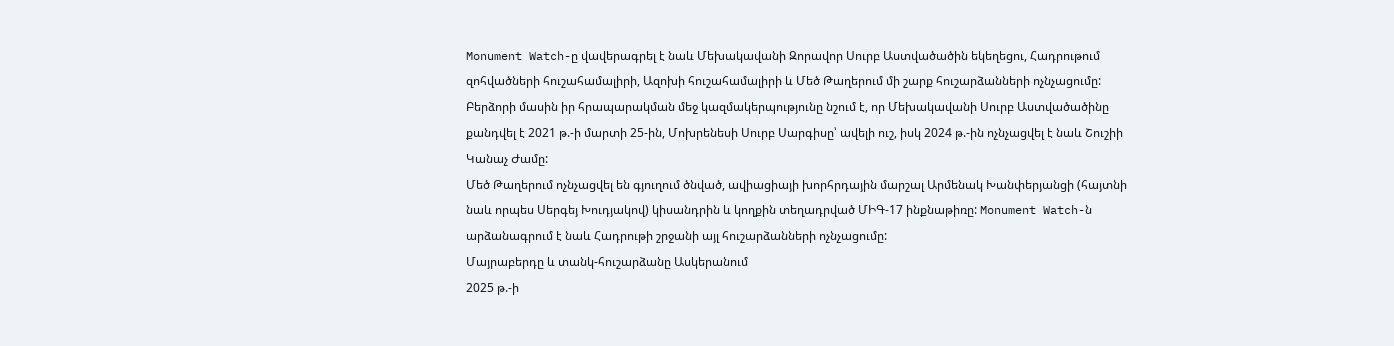Monument Watch-ը վավերագրել է նաև Մեխակավանի Զորավոր Սուրբ Աստվածածին եկեղեցու, Հադրութում զոհվածների հուշահամալիրի, Ազոխի հուշահամալիրի և Մեծ Թաղերում մի շարք հուշարձանների ոչնչացումը: Բերձորի մասին իր հրապարակման մեջ կազմակերպությունը նշում է, որ Մեխակավանի Սուրբ Աստվածածինը քանդվել է 2021 թ.-ի մարտի 25-ին, Մոխրենեսի Սուրբ Սարգիսը՝ ավելի ուշ, իսկ 2024 թ.-ին ոչնչացվել է նաև Շուշիի Կանաչ Ժամը:
Մեծ Թաղերում ոչնչացվել են գյուղում ծնված, ավիացիայի խորհրդային մարշալ Արմենակ Խանփերյանցի (հայտնի նաև որպես Սերգեյ Խուդյակով) կիսանդրին և կողքին տեղադրված ՄԻԳ-17 ինքնաթիռը: Monument Watch-ն արձանագրում է նաև Հադրութի շրջանի այլ հուշարձանների ոչնչացումը:
Մայրաբերդը և տանկ-հուշարձանը Ասկերանում
2025 թ.-ի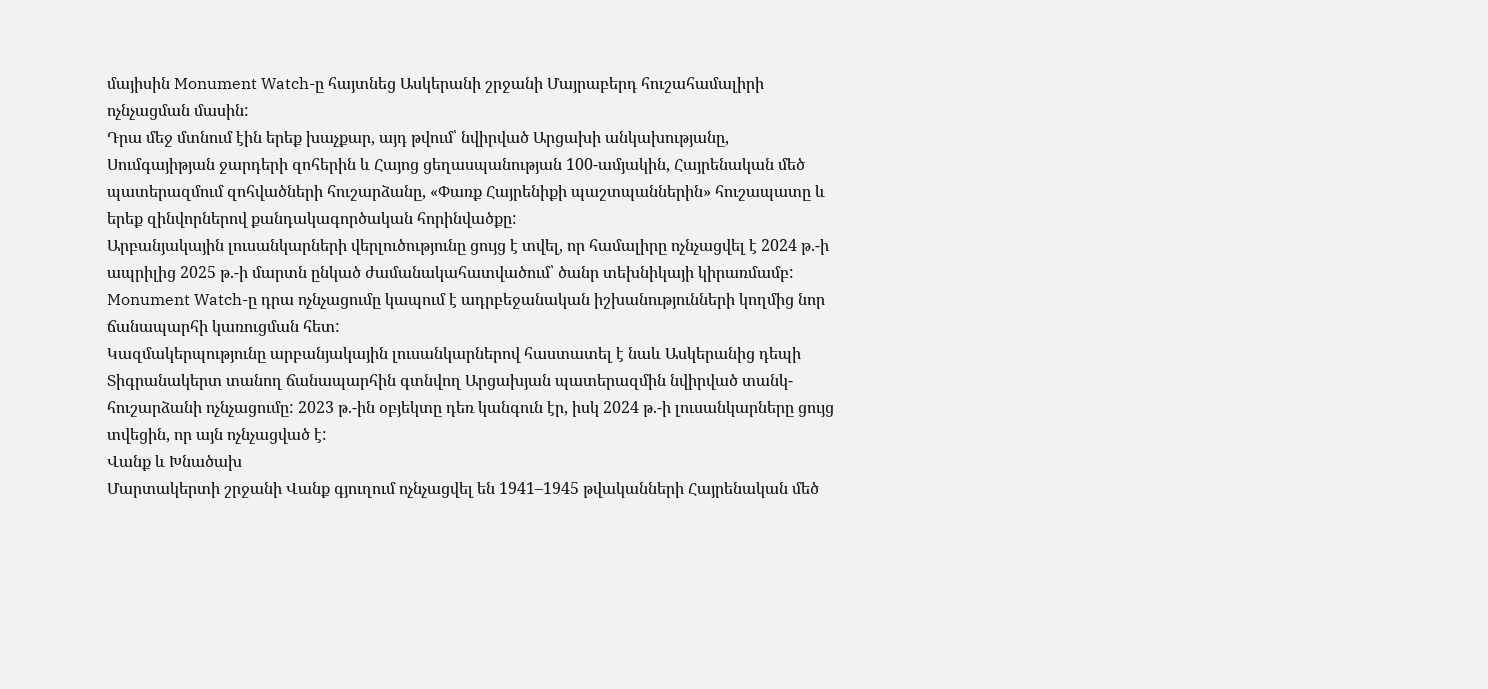մայիսին Monument Watch-ը հայտնեց Ասկերանի շրջանի Մայրաբերդ հուշահամալիրի ոչնչացման մասին:
Դրա մեջ մտնում էին երեք խաչքար, այդ թվում՝ նվիրված Արցախի անկախությանը, Սումգայիթյան ջարդերի զոհերին և Հայոց ցեղասպանության 100-ամյակին, Հայրենական մեծ պատերազմում զոհվածների հուշարձանը, «Փառք Հայրենիքի պաշտպաններին» հուշապատը և երեք զինվորներով քանդակագործական հորինվածքը:
Արբանյակային լուսանկարների վերլուծությունը ցույց է տվել, որ համալիրը ոչնչացվել է 2024 թ.-ի ապրիլից 2025 թ.-ի մարտն ընկած ժամանակահատվածում՝ ծանր տեխնիկայի կիրառմամբ: Monument Watch-ը դրա ոչնչացումը կապում է ադրբեջանական իշխանությունների կողմից նոր ճանապարհի կառուցման հետ:
Կազմակերպությունը արբանյակային լուսանկարներով հաստատել է նաև Ասկերանից դեպի Տիգրանակերտ տանող ճանապարհին գտնվող Արցախյան պատերազմին նվիրված տանկ-հուշարձանի ոչնչացումը: 2023 թ.-ին օբյեկտը դեռ կանգուն էր, իսկ 2024 թ.-ի լուսանկարները ցույց տվեցին, որ այն ոչնչացված է:
Վանք և Խնածախ
Մարտակերտի շրջանի Վանք գյուղում ոչնչացվել են 1941–1945 թվականների Հայրենական մեծ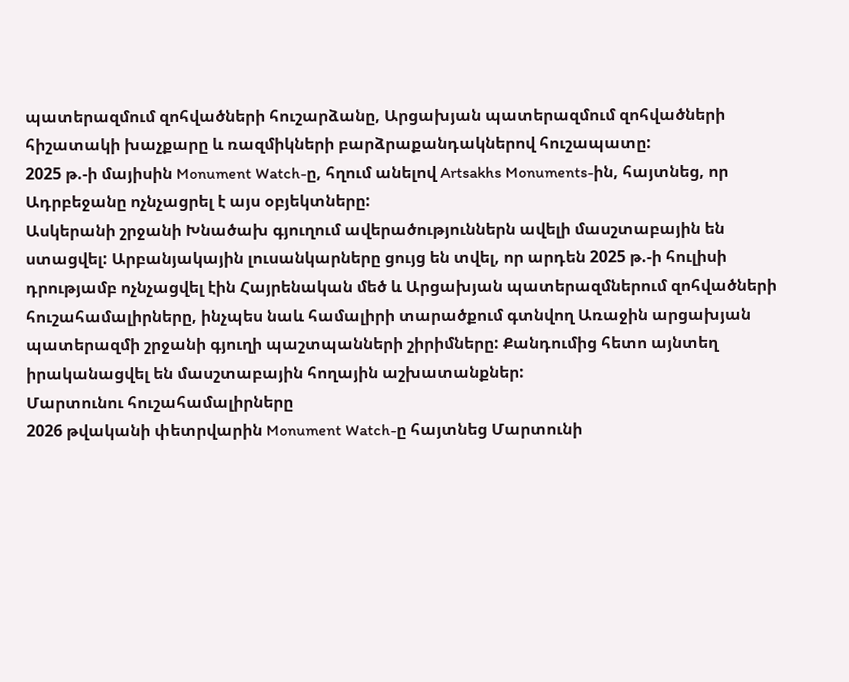պատերազմում զոհվածների հուշարձանը, Արցախյան պատերազմում զոհվածների հիշատակի խաչքարը և ռազմիկների բարձրաքանդակներով հուշապատը:
2025 թ.-ի մայիսին Monument Watch-ը, հղում անելով Artsakhs Monuments-ին, հայտնեց, որ Ադրբեջանը ոչնչացրել է այս օբյեկտները:
Ասկերանի շրջանի Խնածախ գյուղում ավերածություններն ավելի մասշտաբային են ստացվել: Արբանյակային լուսանկարները ցույց են տվել, որ արդեն 2025 թ.-ի հուլիսի դրությամբ ոչնչացվել էին Հայրենական մեծ և Արցախյան պատերազմներում զոհվածների հուշահամալիրները, ինչպես նաև համալիրի տարածքում գտնվող Առաջին արցախյան պատերազմի շրջանի գյուղի պաշտպանների շիրիմները: Քանդումից հետո այնտեղ իրականացվել են մասշտաբային հողային աշխատանքներ:
Մարտունու հուշահամալիրները
2026 թվականի փետրվարին Monument Watch-ը հայտնեց Մարտունի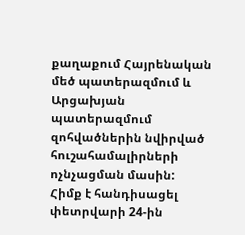քաղաքում Հայրենական մեծ պատերազմում և Արցախյան պատերազմում զոհվածներին նվիրված հուշահամալիրների ոչնչացման մասին:
Հիմք է հանդիսացել փետրվարի 24-ին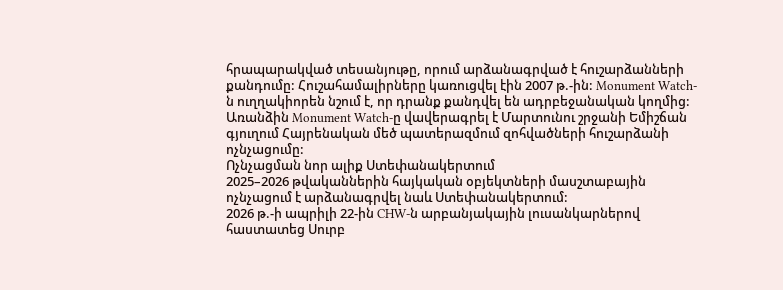հրապարակված տեսանյութը, որում արձանագրված է հուշարձանների քանդումը: Հուշահամալիրները կառուցվել էին 2007 թ.-ին: Monument Watch-ն ուղղակիորեն նշում է, որ դրանք քանդվել են ադրբեջանական կողմից:
Առանձին Monument Watch-ը վավերագրել է Մարտունու շրջանի Եմիշճան գյուղում Հայրենական մեծ պատերազմում զոհվածների հուշարձանի ոչնչացումը:
Ոչնչացման նոր ալիք Ստեփանակերտում
2025–2026 թվականներին հայկական օբյեկտների մասշտաբային ոչնչացում է արձանագրվել նաև Ստեփանակերտում:
2026 թ.-ի ապրիլի 22-ին CHW-ն արբանյակային լուսանկարներով հաստատեց Սուրբ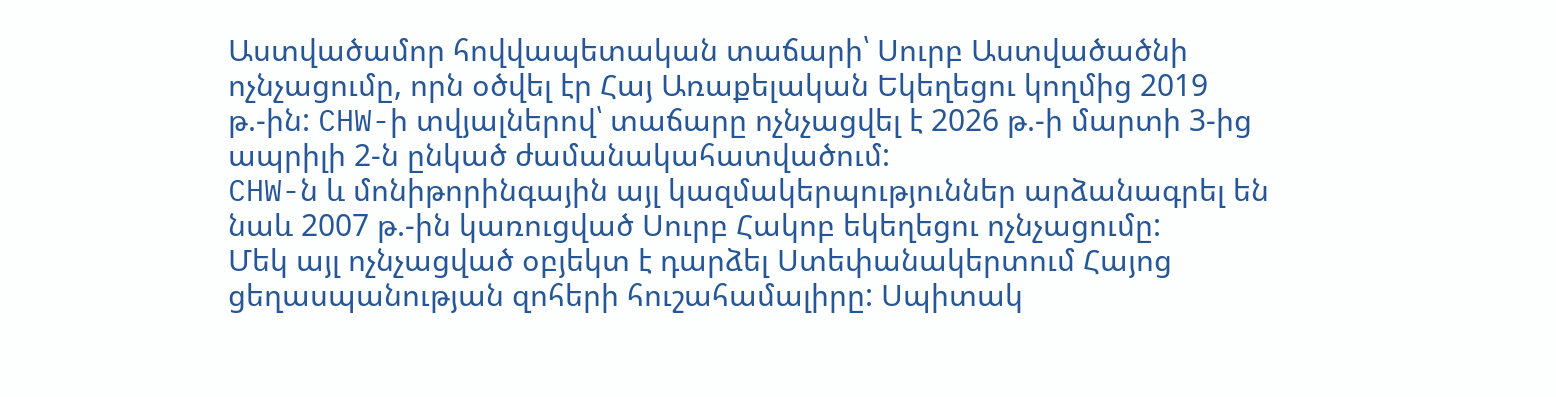Աստվածամոր հովվապետական տաճարի՝ Սուրբ Աստվածածնի ոչնչացումը, որն օծվել էր Հայ Առաքելական Եկեղեցու կողմից 2019 թ.-ին: CHW-ի տվյալներով՝ տաճարը ոչնչացվել է 2026 թ.-ի մարտի 3-ից ապրիլի 2-ն ընկած ժամանակահատվածում:
CHW-ն և մոնիթորինգային այլ կազմակերպություններ արձանագրել են նաև 2007 թ.-ին կառուցված Սուրբ Հակոբ եկեղեցու ոչնչացումը:
Մեկ այլ ոչնչացված օբյեկտ է դարձել Ստեփանակերտում Հայոց ցեղասպանության զոհերի հուշահամալիրը: Սպիտակ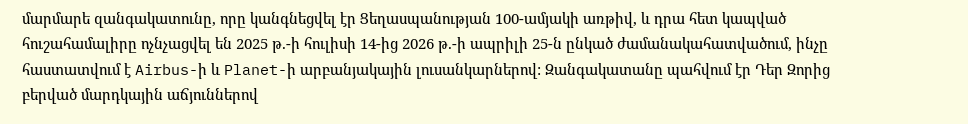մարմարե զանգակատունը, որը կանգնեցվել էր Ցեղասպանության 100-ամյակի առթիվ, և դրա հետ կապված հուշահամալիրը ոչնչացվել են 2025 թ.-ի հուլիսի 14-ից 2026 թ.-ի ապրիլի 25-ն ընկած ժամանակահատվածում, ինչը հաստատվում է Airbus-ի և Planet-ի արբանյակային լուսանկարներով: Զանգակատանը պահվում էր Դեր Զորից բերված մարդկային աճյուններով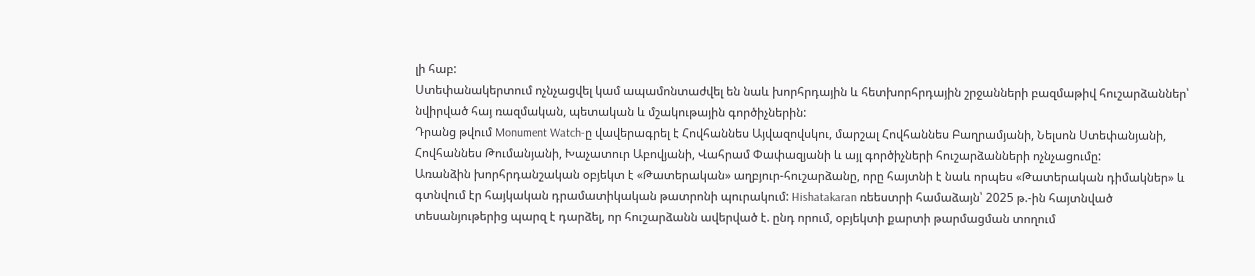լի հաբ:
Ստեփանակերտում ոչնչացվել կամ ապամոնտաժվել են նաև խորհրդային և հետխորհրդային շրջանների բազմաթիվ հուշարձաններ՝ նվիրված հայ ռազմական, պետական և մշակութային գործիչներին:
Դրանց թվում Monument Watch-ը վավերագրել է Հովհաննես Այվազովսկու, մարշալ Հովհաննես Բաղրամյանի, Նելսոն Ստեփանյանի, Հովհաննես Թումանյանի, Խաչատուր Աբովյանի, Վահրամ Փափազյանի և այլ գործիչների հուշարձանների ոչնչացումը:
Առանձին խորհրդանշական օբյեկտ է «Թատերական» աղբյուր-հուշարձանը, որը հայտնի է նաև որպես «Թատերական դիմակներ» և գտնվում էր հայկական դրամատիկական թատրոնի պուրակում: Hishatakaran ռեեստրի համաձայն՝ 2025 թ.-ին հայտնված տեսանյութերից պարզ է դարձել, որ հուշարձանն ավերված է. ընդ որում, օբյեկտի քարտի թարմացման տողում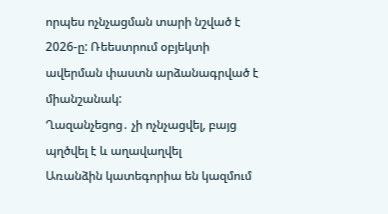որպես ոչնչացման տարի նշված է 2026-ը: Ռեեստրում օբյեկտի ավերման փաստն արձանագրված է միանշանակ:
Ղազանչեցոց․ չի ոչնչացվել, բայց պղծվել է և աղավաղվել
Առանձին կատեգորիա են կազմում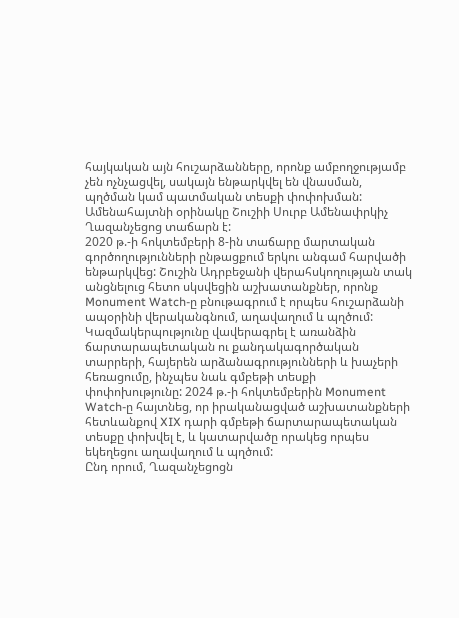հայկական այն հուշարձանները, որոնք ամբողջությամբ չեն ոչնչացվել, սակայն ենթարկվել են վնասման, պղծման կամ պատմական տեսքի փոփոխման:
Ամենահայտնի օրինակը Շուշիի Սուրբ Ամենափրկիչ Ղազանչեցոց տաճարն է:
2020 թ.-ի հոկտեմբերի 8-ին տաճարը մարտական գործողությունների ընթացքում երկու անգամ հարվածի ենթարկվեց: Շուշին Ադրբեջանի վերահսկողության տակ անցնելուց հետո սկսվեցին աշխատանքներ, որոնք Monument Watch-ը բնութագրում է որպես հուշարձանի ապօրինի վերականգնում, աղավաղում և պղծում:
Կազմակերպությունը վավերագրել է առանձին ճարտարապետական ու քանդակագործական տարրերի, հայերեն արձանագրությունների և խաչերի հեռացումը, ինչպես նաև գմբեթի տեսքի փոփոխությունը: 2024 թ.-ի հոկտեմբերին Monument Watch-ը հայտնեց, որ իրականացված աշխատանքների հետևանքով XIX դարի գմբեթի ճարտարապետական տեսքը փոխվել է, և կատարվածը որակեց որպես եկեղեցու աղավաղում և պղծում:
Ընդ որում, Ղազանչեցոցն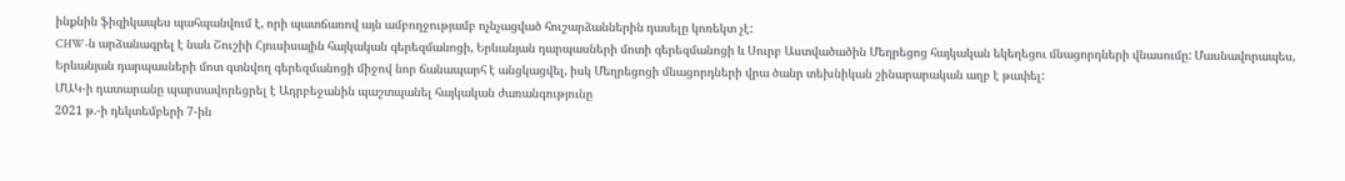ինքնին ֆիզիկապես պահպանվում է, որի պատճառով այն ամբողջությամբ ոչնչացված հուշարձաններին դասելը կոռեկտ չէ:
CHW-ն արձանագրել է նաև Շուշիի Հյուսիսային հայկական գերեզմանոցի, Երևանյան դարպասների մոտի գերեզմանոցի և Սուրբ Աստվածածին Մեղրեցոց հայկական եկեղեցու մնացորդների վնասումը: Մասնավորապես, Երևանյան դարպասների մոտ գտնվող գերեզմանոցի միջով նոր ճանապարհ է անցկացվել, իսկ Մեղրեցոցի մնացորդների վրա ծանր տեխնիկան շինարարական աղբ է թափել:
ՄԱԿ-ի դատարանը պարտավորեցրել է Ադրբեջանին պաշտպանել հայկական ժառանգությունը
2021 թ.-ի դեկտեմբերի 7-ին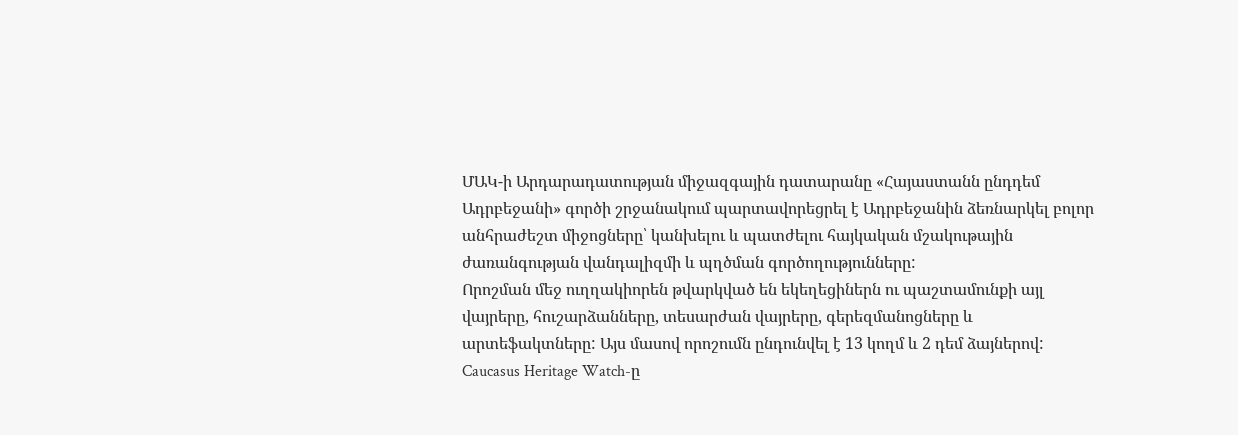ՄԱԿ-ի Արդարադատության միջազգային դատարանը «Հայաստանն ընդդեմ Ադրբեջանի» գործի շրջանակում պարտավորեցրել է Ադրբեջանին ձեռնարկել բոլոր անհրաժեշտ միջոցները՝ կանխելու և պատժելու հայկական մշակութային ժառանգության վանդալիզմի և պղծման գործողությունները:
Որոշման մեջ ուղղակիորեն թվարկված են եկեղեցիներն ու պաշտամունքի այլ վայրերը, հուշարձանները, տեսարժան վայրերը, գերեզմանոցները և արտեֆակտները: Այս մասով որոշումն ընդունվել է 13 կողմ և 2 դեմ ձայներով:
Caucasus Heritage Watch-ը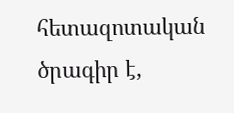հետազոտական ծրագիր է,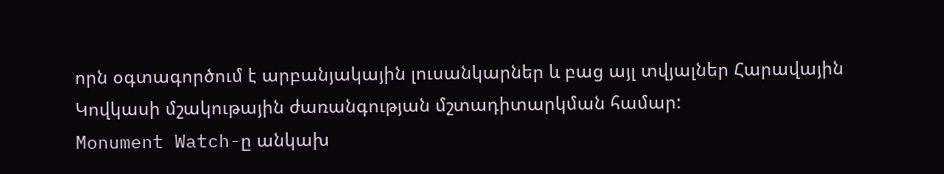որն օգտագործում է արբանյակային լուսանկարներ և բաց այլ տվյալներ Հարավային Կովկասի մշակութային ժառանգության մշտադիտարկման համար:
Monument Watch-ը անկախ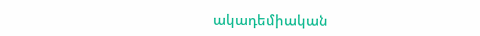ակադեմիական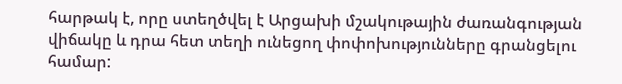հարթակ է, որը ստեղծվել է Արցախի մշակութային ժառանգության վիճակը և դրա հետ տեղի ունեցող փոփոխությունները գրանցելու համար: